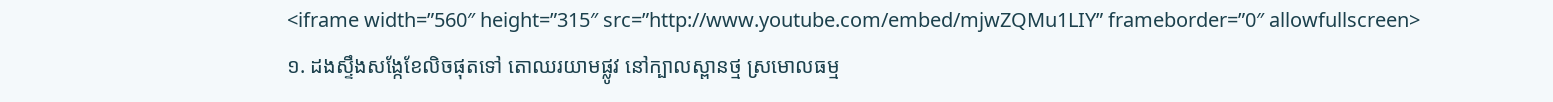<iframe width=”560″ height=”315″ src=”http://www.youtube.com/embed/mjwZQMu1LIY” frameborder=”0″ allowfullscreen>
១. ដងស្ទឹងសង្កែខែលិចផុតទៅ តោឈរយាមផ្លូវ នៅក្បាលស្ពានថ្ម ស្រមោលធម្ម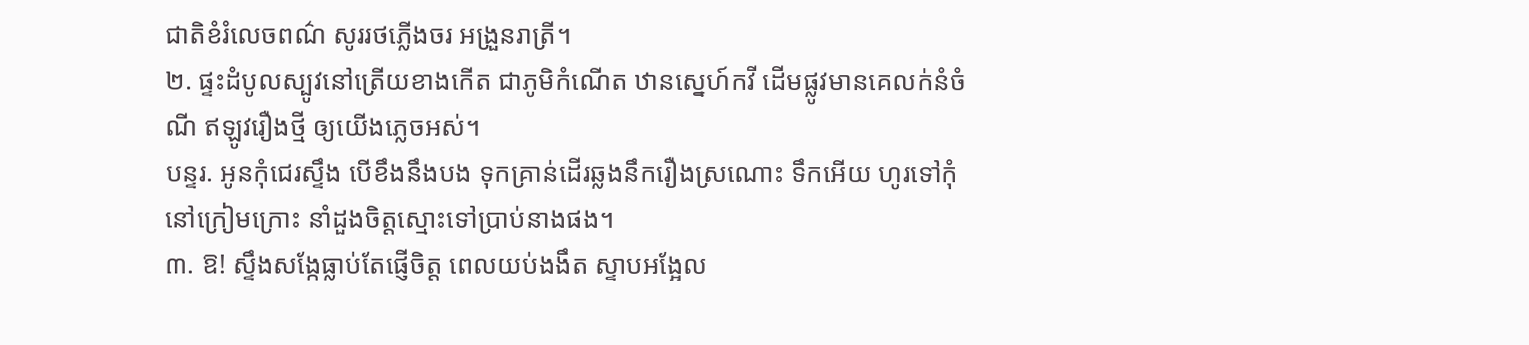ជាតិខំរំលេចពណ៌ សូររថភ្លើងចរ អង្រួនរាត្រី។
២. ផ្ទះដំបូលស្បូវនៅត្រើយខាងកើត ជាភូមិកំណើត ឋានស្នេហ៍កវី ដើមផ្លូវមានគេលក់នំចំណី ឥឡូវរឿងថ្មី ឲ្យយើងភ្លេចអស់។
បន្ទរ. អូនកុំជេរស្ទឹង បើខឹងនឹងបង ទុកគ្រាន់ដើរឆ្លងនឹករឿងស្រណោះ ទឹកអើយ ហូរទៅកុំនៅក្រៀមក្រោះ នាំដួងចិត្តស្មោះទៅប្រាប់នាងផង។
៣. ឱ! ស្ទឹងសង្កែធ្លាប់តែផ្ញើចិត្ត ពេលយប់ងងឹត ស្ទាបអង្អែល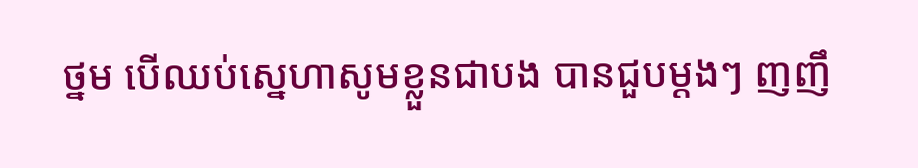ថ្នម បើឈប់ស្នេហាសូមខ្លួនជាបង បានជួបម្ដងៗ ញញឹ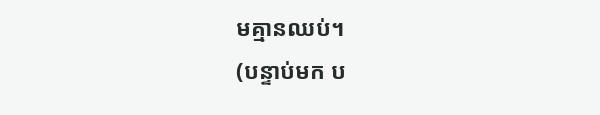មគ្មានឈប់។
(បន្ទាប់មក ប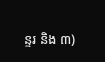ន្ទរ និង ៣)